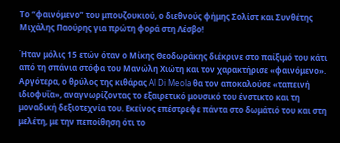Το “φαινόμενο” του μπουζουκιού, ο διεθνούς φήμης Σολίστ και Συνθέτης Μιχάλης Παούρης για πρώτη φορά στη Λέσβο!

Ήταν μόλις 15 ετών όταν ο Μίκης Θεοδωράκης διέκρινε στο παίξιμό του κάτι από τη σπάνια στόφα του Μανώλη Χιώτη και τον χαρακτήρισε «φαινόμενο». Αργότερα, ο θρύλος της κιθάρας Al Di Meola θα τον αποκαλούσε «ταπεινή ιδιοφυΐα», αναγνωρίζοντας το εξαιρετικό μουσικό του ένστικτο και τη μοναδική δεξιοτεχνία του. Εκείνος επέστρεφε πάντα στο δωμάτιό του και στη μελέτη, με την πεποίθηση ότι το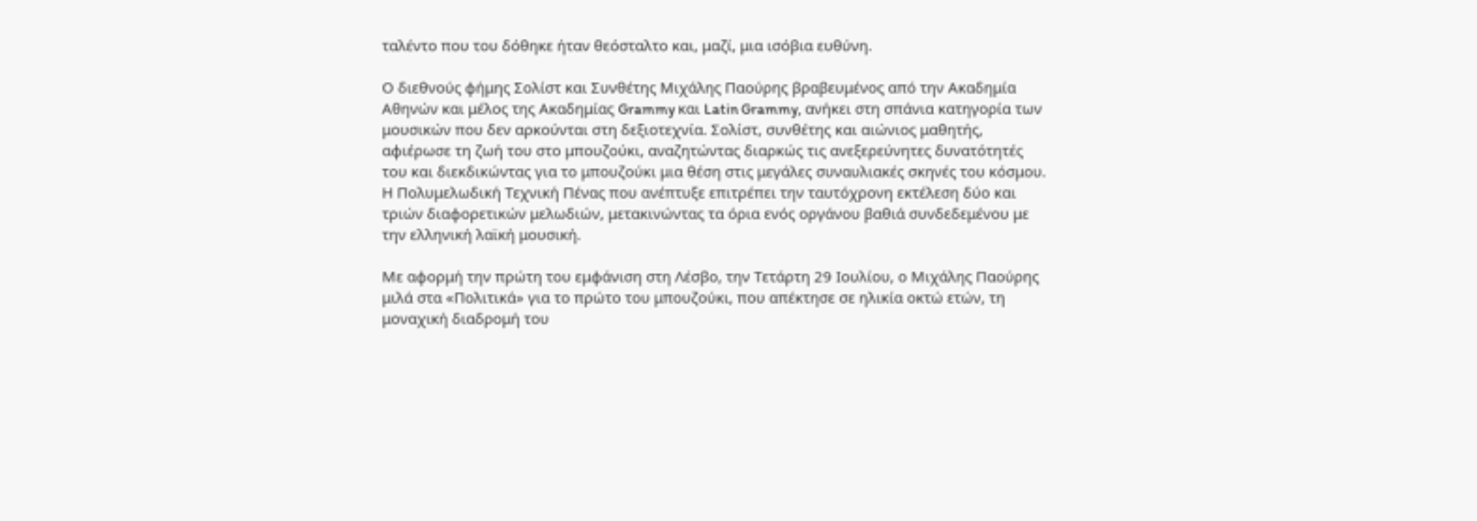ταλέντο που του δόθηκε ήταν θεόσταλτο και, μαζί, μια ισόβια ευθύνη.

Ο διεθνούς φήμης Σολίστ και Συνθέτης Μιχάλης Παούρης βραβευμένος από την Ακαδημία Αθηνών και μέλος της Ακαδημίας Grammy και Latin Grammy, ανήκει στη σπάνια κατηγορία των μουσικών που δεν αρκούνται στη δεξιοτεχνία. Σολίστ, συνθέτης και αιώνιος μαθητής, αφιέρωσε τη ζωή του στο μπουζούκι, αναζητώντας διαρκώς τις ανεξερεύνητες δυνατότητές του και διεκδικώντας για το μπουζούκι μια θέση στις μεγάλες συναυλιακές σκηνές του κόσμου. Η Πολυμελωδική Τεχνική Πένας που ανέπτυξε επιτρέπει την ταυτόχρονη εκτέλεση δύο και τριών διαφορετικών μελωδιών, μετακινώντας τα όρια ενός οργάνου βαθιά συνδεδεμένου με την ελληνική λαϊκή μουσική.

Με αφορμή την πρώτη του εμφάνιση στη Λέσβο, την Τετάρτη 29 Ιουλίου, ο Μιχάλης Παούρης μιλά στα «Πολιτικά» για το πρώτο του μπουζούκι, που απέκτησε σε ηλικία οκτώ ετών, τη μοναχική διαδρομή του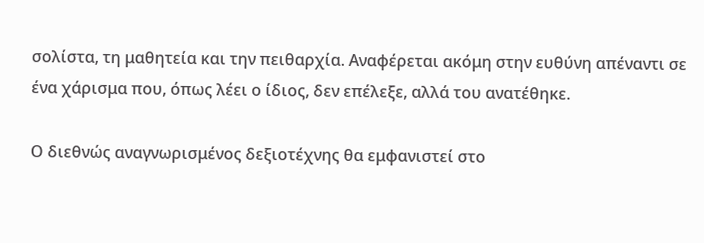σολίστα, τη μαθητεία και την πειθαρχία. Αναφέρεται ακόμη στην ευθύνη απέναντι σε ένα χάρισμα που, όπως λέει ο ίδιος, δεν επέλεξε, αλλά του ανατέθηκε.

Ο διεθνώς αναγνωρισμένος δεξιοτέχνης θα εμφανιστεί στο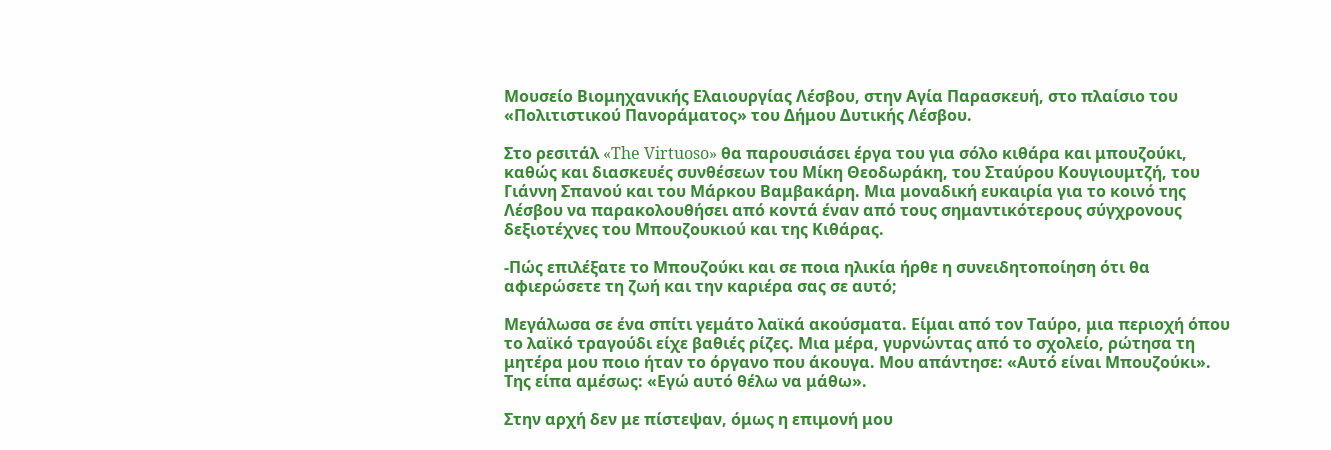Μουσείο Βιομηχανικής Ελαιουργίας Λέσβου, στην Αγία Παρασκευή, στο πλαίσιο του «Πολιτιστικού Πανοράματος» του Δήμου Δυτικής Λέσβου.

Στο ρεσιτάλ «The Virtuoso» θα παρουσιάσει έργα του για σόλο κιθάρα και μπουζούκι, καθώς και διασκευές συνθέσεων του Μίκη Θεοδωράκη, του Σταύρου Κουγιουμτζή, του Γιάννη Σπανού και του Μάρκου Βαμβακάρη. Μια μοναδική ευκαιρία για το κοινό της Λέσβου να παρακολουθήσει από κοντά έναν από τους σημαντικότερους σύγχρονους δεξιοτέχνες του Μπουζουκιού και της Κιθάρας.

-Πώς επιλέξατε το Μπουζούκι και σε ποια ηλικία ήρθε η συνειδητοποίηση ότι θα αφιερώσετε τη ζωή και την καριέρα σας σε αυτό;

Μεγάλωσα σε ένα σπίτι γεμάτο λαϊκά ακούσματα. Είμαι από τον Ταύρο, μια περιοχή όπου το λαϊκό τραγούδι είχε βαθιές ρίζες. Μια μέρα, γυρνώντας από το σχολείο, ρώτησα τη μητέρα μου ποιο ήταν το όργανο που άκουγα. Μου απάντησε: «Αυτό είναι Μπουζούκι». Της είπα αμέσως: «Εγώ αυτό θέλω να μάθω».

Στην αρχή δεν με πίστεψαν, όμως η επιμονή μου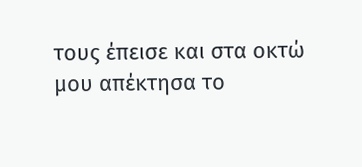τους έπεισε και στα οκτώ μου απέκτησα το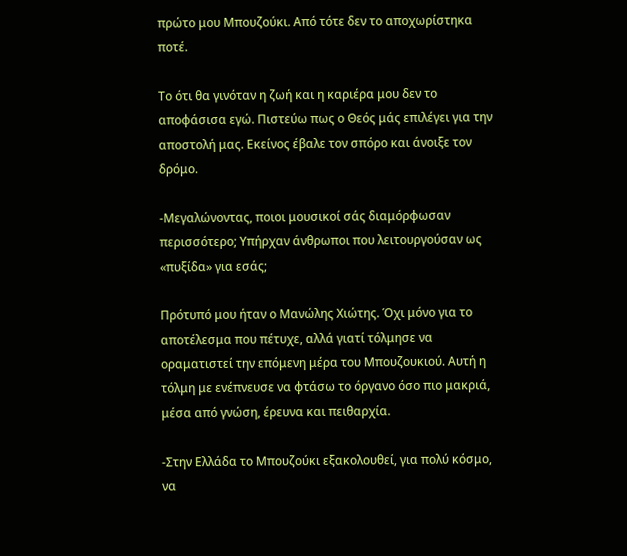πρώτο μου Μπουζούκι. Από τότε δεν το αποχωρίστηκα ποτέ.

Το ότι θα γινόταν η ζωή και η καριέρα μου δεν το αποφάσισα εγώ. Πιστεύω πως ο Θεός μάς επιλέγει για την αποστολή μας. Εκείνος έβαλε τον σπόρο και άνοιξε τον δρόμο.

-Μεγαλώνοντας, ποιοι μουσικοί σάς διαμόρφωσαν περισσότερο; Υπήρχαν άνθρωποι που λειτουργούσαν ως «πυξίδα» για εσάς;

Πρότυπό μου ήταν ο Μανώλης Χιώτης. Όχι μόνο για το αποτέλεσμα που πέτυχε, αλλά γιατί τόλμησε να οραματιστεί την επόμενη μέρα του Μπουζουκιού. Αυτή η τόλμη με ενέπνευσε να φτάσω το όργανο όσο πιο μακριά, μέσα από γνώση, έρευνα και πειθαρχία.

-Στην Ελλάδα το Μπουζούκι εξακολουθεί, για πολύ κόσμο, να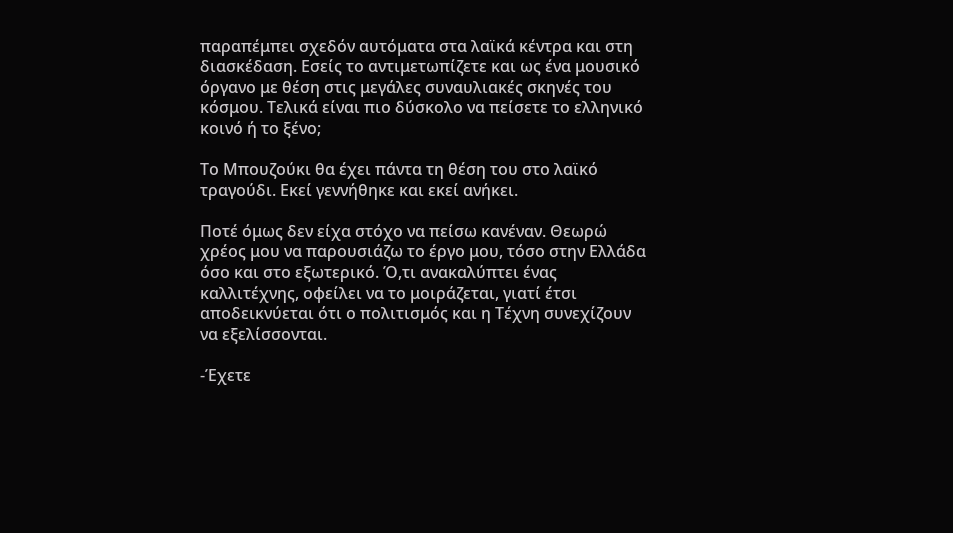παραπέμπει σχεδόν αυτόματα στα λαϊκά κέντρα και στη διασκέδαση. Εσείς το αντιμετωπίζετε και ως ένα μουσικό όργανο με θέση στις μεγάλες συναυλιακές σκηνές του κόσμου. Τελικά είναι πιο δύσκολο να πείσετε το ελληνικό κοινό ή το ξένο;

Το Μπουζούκι θα έχει πάντα τη θέση του στο λαϊκό τραγούδι. Εκεί γεννήθηκε και εκεί ανήκει.

Ποτέ όμως δεν είχα στόχο να πείσω κανέναν. Θεωρώ χρέος μου να παρουσιάζω το έργο μου, τόσο στην Ελλάδα όσο και στο εξωτερικό. Ό,τι ανακαλύπτει ένας καλλιτέχνης, οφείλει να το μοιράζεται, γιατί έτσι αποδεικνύεται ότι ο πολιτισμός και η Τέχνη συνεχίζουν να εξελίσσονται.

-Έχετε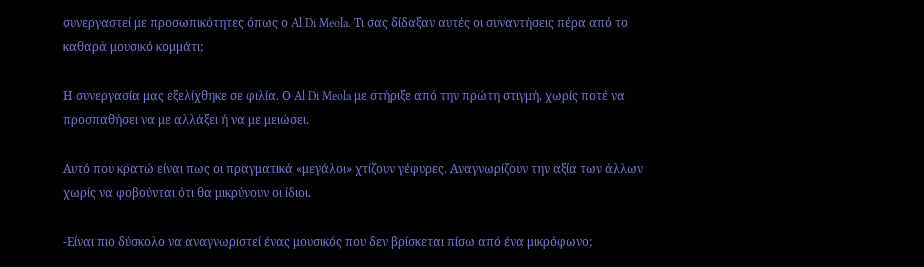συνεργαστεί με προσωπικότητες όπως ο Al Di Meola. Τι σας δίδαξαν αυτές οι συναντήσεις πέρα από το καθαρά μουσικό κομμάτι;

Η συνεργασία μας εξελίχθηκε σε φιλία. Ο Al Di Meola με στήριξε από την πρώτη στιγμή, χωρίς ποτέ να προσπαθήσει να με αλλάξει ή να με μειώσει.

Αυτό που κρατώ είναι πως οι πραγματικά «μεγάλοι» χτίζουν γέφυρες. Αναγνωρίζουν την αξία των άλλων χωρίς να φοβούνται ότι θα μικρύνουν οι ίδιοι.

-Είναι πιο δύσκολο να αναγνωριστεί ένας μουσικός που δεν βρίσκεται πίσω από ένα μικρόφωνο;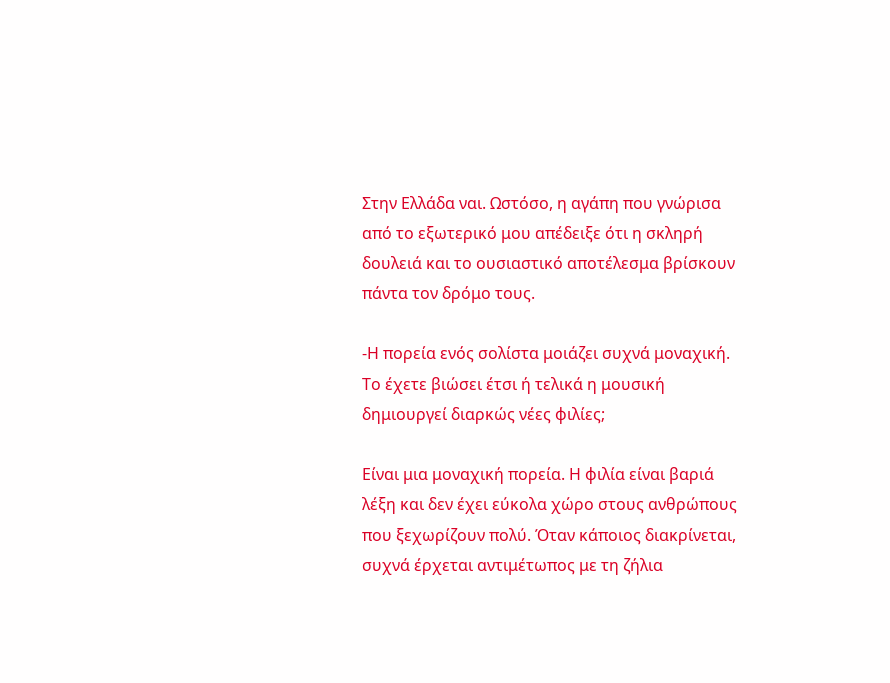Στην Ελλάδα ναι. Ωστόσο, η αγάπη που γνώρισα από το εξωτερικό μου απέδειξε ότι η σκληρή δουλειά και το ουσιαστικό αποτέλεσμα βρίσκουν πάντα τον δρόμο τους.

-Η πορεία ενός σολίστα μοιάζει συχνά μοναχική. Το έχετε βιώσει έτσι ή τελικά η μουσική δημιουργεί διαρκώς νέες φιλίες;

Είναι μια μοναχική πορεία. Η φιλία είναι βαριά λέξη και δεν έχει εύκολα χώρο στους ανθρώπους που ξεχωρίζουν πολύ. Όταν κάποιος διακρίνεται, συχνά έρχεται αντιμέτωπος με τη ζήλια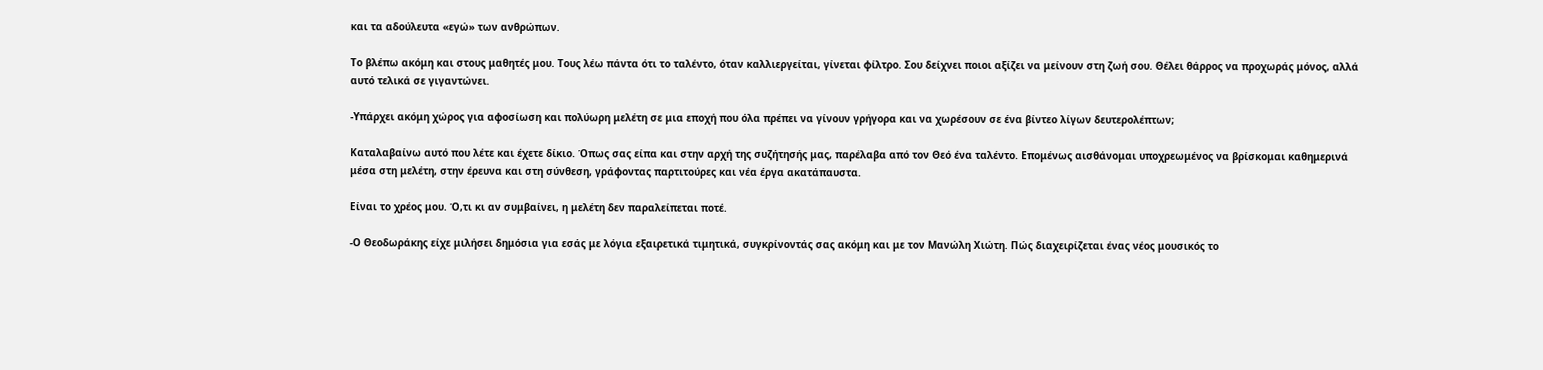και τα αδούλευτα «εγώ» των ανθρώπων.

Το βλέπω ακόμη και στους μαθητές μου. Τους λέω πάντα ότι το ταλέντο, όταν καλλιεργείται, γίνεται φίλτρο. Σου δείχνει ποιοι αξίζει να μείνουν στη ζωή σου. Θέλει θάρρος να προχωράς μόνος, αλλά αυτό τελικά σε γιγαντώνει.

-Υπάρχει ακόμη χώρος για αφοσίωση και πολύωρη μελέτη σε μια εποχή που όλα πρέπει να γίνουν γρήγορα και να χωρέσουν σε ένα βίντεο λίγων δευτερολέπτων;

Καταλαβαίνω αυτό που λέτε και έχετε δίκιο. Όπως σας είπα και στην αρχή της συζήτησής μας, παρέλαβα από τον Θεό ένα ταλέντο. Επομένως αισθάνομαι υποχρεωμένος να βρίσκομαι καθημερινά μέσα στη μελέτη, στην έρευνα και στη σύνθεση, γράφοντας παρτιτούρες και νέα έργα ακατάπαυστα.

Είναι το χρέος μου. Ό,τι κι αν συμβαίνει, η μελέτη δεν παραλείπεται ποτέ.

-Ο Θεοδωράκης είχε μιλήσει δημόσια για εσάς με λόγια εξαιρετικά τιμητικά, συγκρίνοντάς σας ακόμη και με τον Μανώλη Χιώτη. Πώς διαχειρίζεται ένας νέος μουσικός το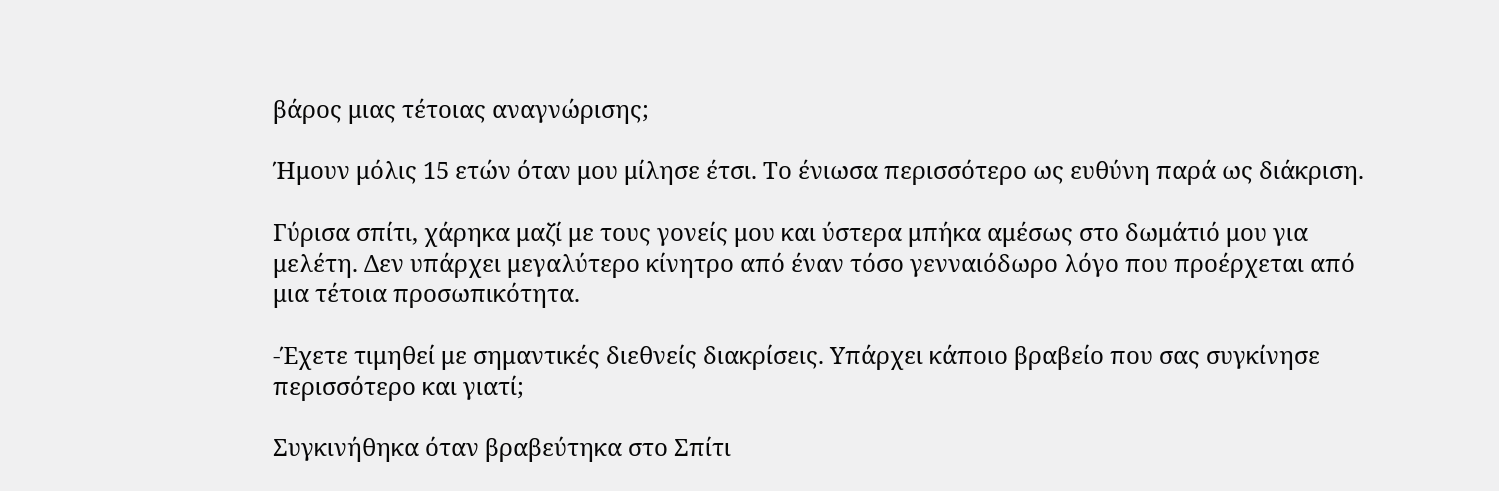βάρος μιας τέτοιας αναγνώρισης;

Ήμουν μόλις 15 ετών όταν μου μίλησε έτσι. Το ένιωσα περισσότερο ως ευθύνη παρά ως διάκριση.

Γύρισα σπίτι, χάρηκα μαζί με τους γονείς μου και ύστερα μπήκα αμέσως στο δωμάτιό μου για μελέτη. Δεν υπάρχει μεγαλύτερο κίνητρο από έναν τόσο γενναιόδωρο λόγο που προέρχεται από μια τέτοια προσωπικότητα.

-Έχετε τιμηθεί με σημαντικές διεθνείς διακρίσεις. Υπάρχει κάποιο βραβείο που σας συγκίνησε περισσότερο και γιατί;

Συγκινήθηκα όταν βραβεύτηκα στο Σπίτι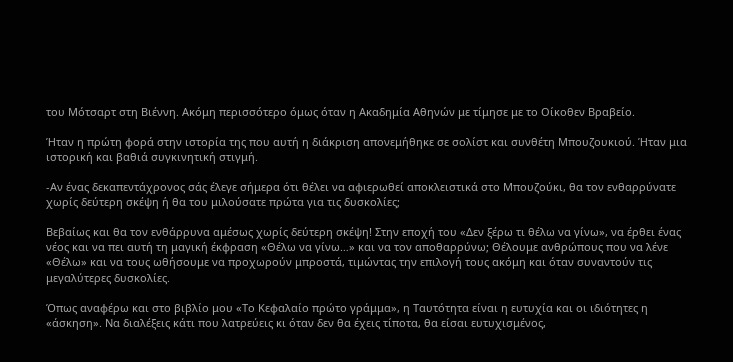του Μότσαρτ στη Βιέννη. Ακόμη περισσότερο όμως όταν η Ακαδημία Αθηνών με τίμησε με το Οίκοθεν Βραβείο.

Ήταν η πρώτη φορά στην ιστορία της που αυτή η διάκριση απονεμήθηκε σε σολίστ και συνθέτη Μπουζουκιού. Ήταν μια ιστορική και βαθιά συγκινητική στιγμή.

-Αν ένας δεκαπεντάχρονος σάς έλεγε σήμερα ότι θέλει να αφιερωθεί αποκλειστικά στο Μπουζούκι, θα τον ενθαρρύνατε χωρίς δεύτερη σκέψη ή θα του μιλούσατε πρώτα για τις δυσκολίες;

Βεβαίως και θα τον ενθάρρυνα αμέσως χωρίς δεύτερη σκέψη! Στην εποχή του «Δεν ξέρω τι θέλω να γίνω», να έρθει ένας νέος και να πει αυτή τη μαγική έκφραση «Θέλω να γίνω…» και να τον αποθαρρύνω; Θέλουμε ανθρώπους που να λένε «Θέλω» και να τους ωθήσουμε να προχωρούν μπροστά, τιμώντας την επιλογή τους ακόμη και όταν συναντούν τις μεγαλύτερες δυσκολίες.

Όπως αναφέρω και στο βιβλίο μου «Το Κεφαλαίο πρώτο γράμμα», η Ταυτότητα είναι η ευτυχία και οι ιδιότητες η «άσκηση». Να διαλέξεις κάτι που λατρεύεις κι όταν δεν θα έχεις τίποτα, θα είσαι ευτυχισμένος,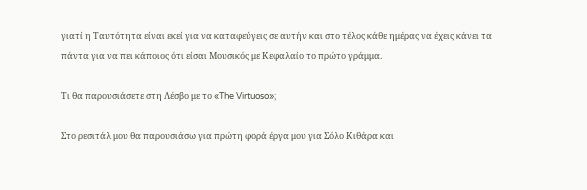γιατί η Ταυτότητα είναι εκεί για να καταφεύγεις σε αυτήν και στο τέλος κάθε ημέρας να έχεις κάνει τα πάντα για να πει κάποιος ότι είσαι Μουσικός με Κεφαλαίο το πρώτο γράμμα.

Τι θα παρουσιάσετε στη Λέσβο με το «The Virtuoso»;

Στο ρεσιτάλ μου θα παρουσιάσω για πρώτη φορά έργα μου για Σόλο Κιθάρα και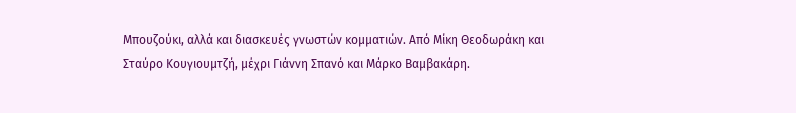Μπουζούκι, αλλά και διασκευές γνωστών κομματιών. Από Μίκη Θεοδωράκη και Σταύρο Κουγιουμτζή, μέχρι Γιάννη Σπανό και Μάρκο Βαμβακάρη.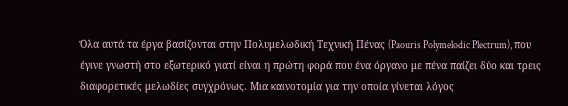Όλα αυτά τα έργα βασίζονται στην Πολυμελωδική Τεχνική Πένας (Paouris Polymelodic Plectrum), που έγινε γνωστή στο εξωτερικό γιατί είναι η πρώτη φορά που ένα όργανο με πένα παίζει δύο και τρεις διαφορετικές μελωδίες συγχρόνως. Μια καινοτομία για την οποία γίνεται λόγος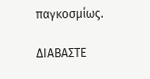παγκοσμίως.

ΔΙΑΒΑΣΤΕ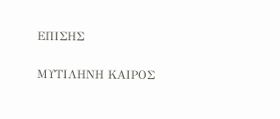ΕΠΙΣΗΣ

ΜΥΤΙΛΗΝΗ ΚΑΙΡΟΣ